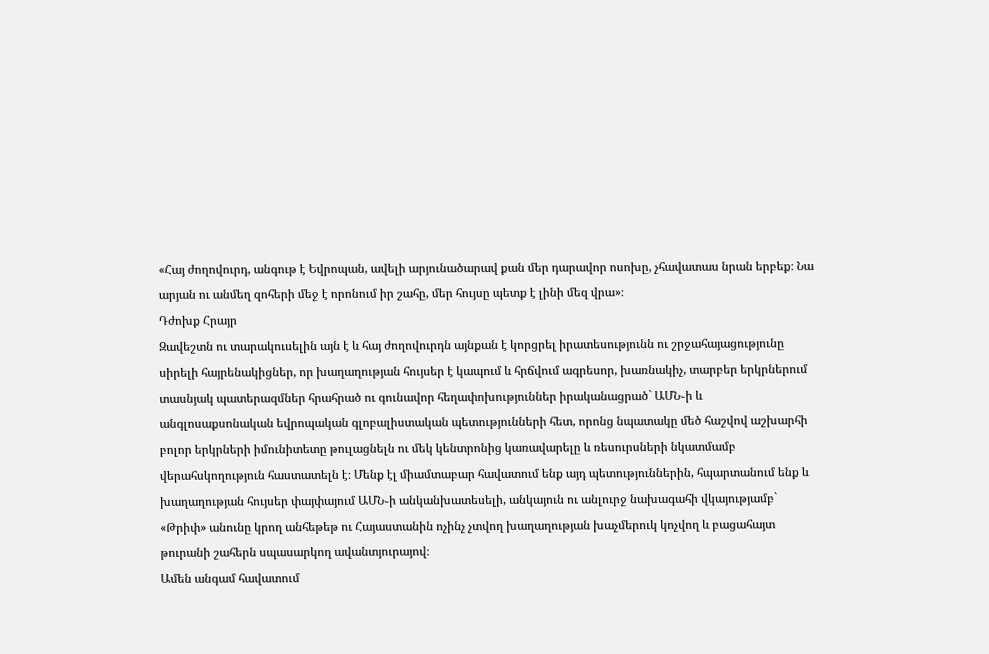«Հայ ժողովուրդ, անգութ է Եվրոպան, ավելի արյունածարավ քան մեր դարավոր ոսոխը, չհավատաս նրան երբեք։ Նա արյան ու անմեղ զոհերի մեջ է որոնում իր շահը, մեր հույսը պետք է լինի մեզ վրա»։
Դժոխք Հրայր
Զավեշտն ու տարակուսելին այն է և հայ ժողովուրդն այնքան է կորցրել իրատեսությունն ու շրջահայացությունը սիրելի հայրենակիցներ, որ խաղաղության հույսեր է կապում և հրճվում ագրեսոր, խառնակիչ, տարբեր երկրներում տասնյակ պատերազմներ հրահրած ու գունավոր հեղափոխություններ իրականացրած` ԱՄՆ֊ի և անգլոսաքսոնական եվրոպական գլոբալիստական պետությունների հետ, որոնց նպատակը մեծ հաշվով աշխարհի բոլոր երկրների իմունիտետը թուլացնելն ու մեկ կենտրոնից կառավարելը և ռեսուրսների նկատմամբ վերահսկողություն հաստատելն է։ Մենք էլ միամտաբար հավատում ենք այդ պետություններին, հպարտանում ենք և խաղաղության հույսեր փայփայում ԱՄՆ֊ի անկանխատեսելի, անկայուն ու անլուրջ նախագահի վկայությամբ` «Թրիփ» անունը կրող անհեթեթ ու Հայաստանին ոչինչ չտվող խաղաղության խաչմերուկ կոչվող և բացահայտ թուրանի շահերն սպասարկող ավանտյուրայով։
Ամեն անգամ հավատում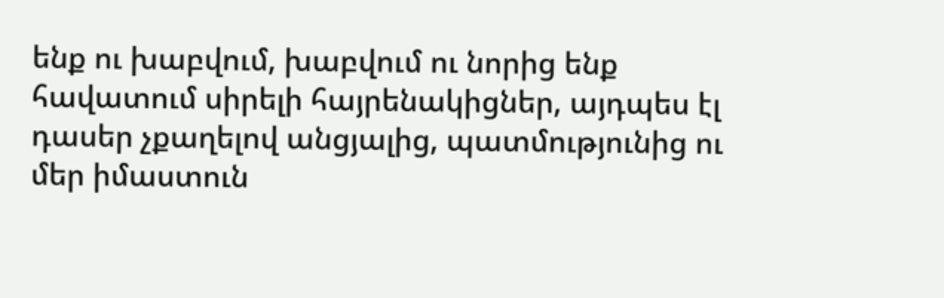ենք ու խաբվում, խաբվում ու նորից ենք հավատում սիրելի հայրենակիցներ, այդպես էլ դասեր չքաղելով անցյալից, պատմությունից ու մեր իմաստուն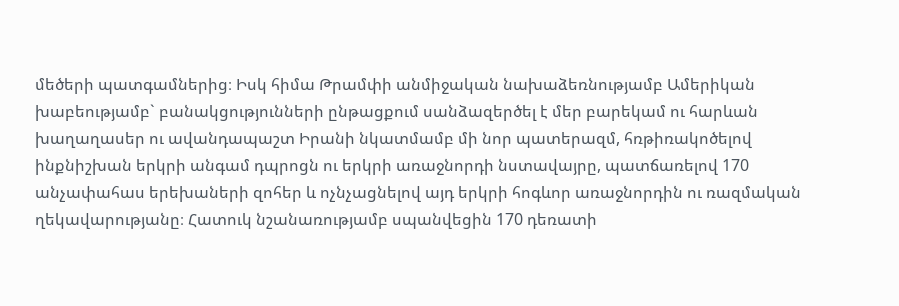մեծերի պատգամներից։ Իսկ հիմա Թրամփի անմիջական նախաձեռնությամբ Ամերիկան խաբեությամբ` բանակցությունների ընթացքում սանձազերծել է մեր բարեկամ ու հարևան խաղաղասեր ու ավանդապաշտ Իրանի նկատմամբ մի նոր պատերազմ, հռթիռակոծելով ինքնիշխան երկրի անգամ դպրոցն ու երկրի առաջնորդի նստավայրը, պատճառելով 170 անչափահաս երեխաների զոհեր և ոչնչացնելով այդ երկրի հոգևոր առաջնորդին ու ռազմական ղեկավարությանը։ Հատուկ նշանառությամբ սպանվեցին 170 դեռատի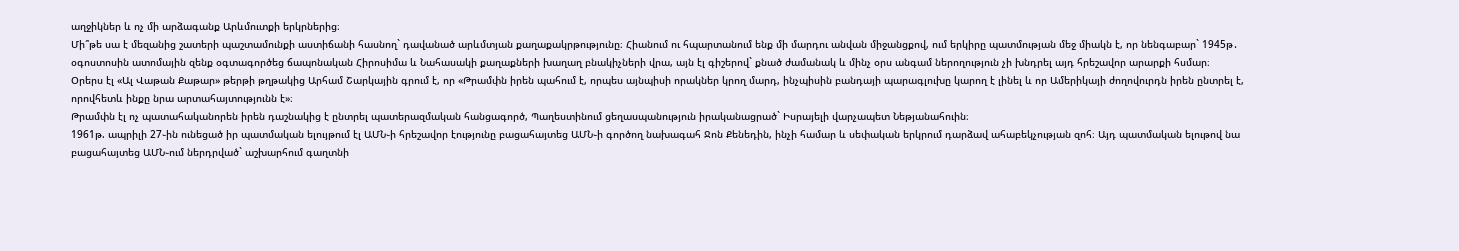աղջիկներ և ոչ մի արձագանք Արևմուտքի երկրներից։
Մի՞թե սա է մեզանից շատերի պաշտամունքի աստիճանի հասնող` դավանած արևմտյան քաղաքակրթությունը։ Հիանում ու հպարտանում ենք մի մարդու անվան միջանցքով, ում երկիրը պատմության մեջ միակն է, որ նենգաբար` 1945թ․ օգոստոսին ատոմային զենք օգտագործեց ճապոնական Հիրոսիմա և Նահասակի քաղաքների խաղաղ բնակիչների վրա, այն էլ գիշերով` քնած ժամանակ և մինչ օրս անգամ ներողություն չի խնդրել այդ հրեշավոր արարքի հսմար։
Օրերս էլ «Ալ Վաթան Քաթար» թերթի թղթակից Արհամ Շարկային գրում է, որ «Թրամփն իրեն պահում է, որպես այնպիսի որակներ կրող մարդ, ինչպիսին բանդայի պարագլուխը կարող է լինել և որ Ամերիկայի ժողովուրդն իրեն ընտրել է, որովհետև ինքը նրա արտահայտությունն է»։
Թրամփն էլ ոչ պատահականորեն իրեն դաշնակից է ընտրել պատերազմական հանցագործ, Պաղեստինում ցեղասպանություն իրականացրած` Իսրայելի վարչապետ Նեթյանահուին։
1961թ. ապրիլի 27֊ին ունեցած իր պատմական ելույթում էլ ԱՄՆ֊ի հրեշավոր էությունը բացահայտեց ԱՄՆ֊ի գործող նախագահ Ջոն Քենեդին, ինչի համար և սեփական երկրում դարձավ ահաբեկչության զոհ։ Այդ պատմական ելութով նա բացահայտեց ԱՄՆ֊ում ներդրված` աշխարհում գաղտնի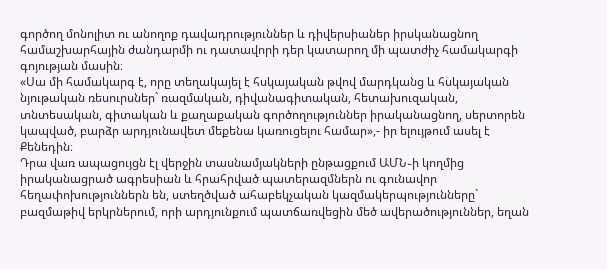գործող մոնոլիտ ու անողոք դավադրություններ և դիվերսիաներ իրսկանացնող համաշխարհային ժանդարմի ու դատավորի դեր կատարող մի պատժիչ համակարգի գոյության մասին։
«Սա մի համակարգ է, որը տեղակայել է հսկայական թվով մարդկանց և հսկայական նյութական ռեսուրսներ` ռազմական, դիվանագիտական, հետախուզական, տնտեսական, գիտական և քաղաքական գործողություններ իրականացնող, սերտորեն կապված, բարձր արդյունավետ մեքենա կառուցելու համար»,- իր ելույթում ասել է Քենեդին։
Դրա վառ ապացույցն էլ վերջին տասնամյակների ընթացքում ԱՄՆ֊ի կողմից իրականացրած ագրեսիան և հրահրված պատերազմներն ու գունավոր հեղափոխություններն են, ստեղծված ահաբեկչական կազմակերպությունները` բազմաթիվ երկրներում, որի արդյունքում պատճառվեցին մեծ ավերածություններ, եղան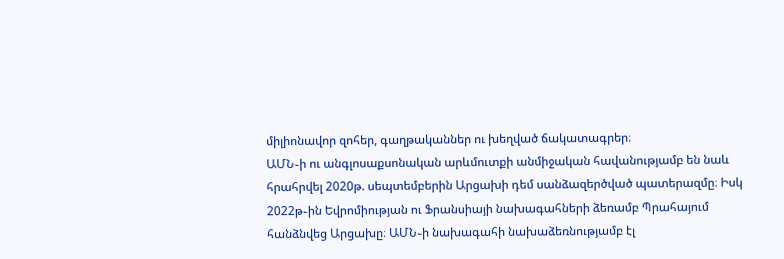միլիոնավոր զոհեր, գաղթականներ ու խեղված ճակատագրեր։
ԱՄՆ֊ի ու անգլոսաքսոնական արևմուտքի անմիջական հավանությամբ են նաև հրահրվել 2020թ. սեպտեմբերին Արցախի դեմ սանձազերծված պատերազմը։ Իսկ 2022թ֊ին Եվրոմիության ու Ֆրանսիայի նախագահների ձեռամբ Պրահայում հանձնվեց Արցախը։ ԱՄՆ֊ի նախագահի նախաձեռնությամբ էլ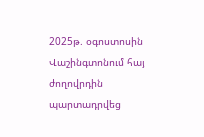2025թ. օգոստոսին Վաշինգտոնում հայ ժողովրդին պարտադրվեց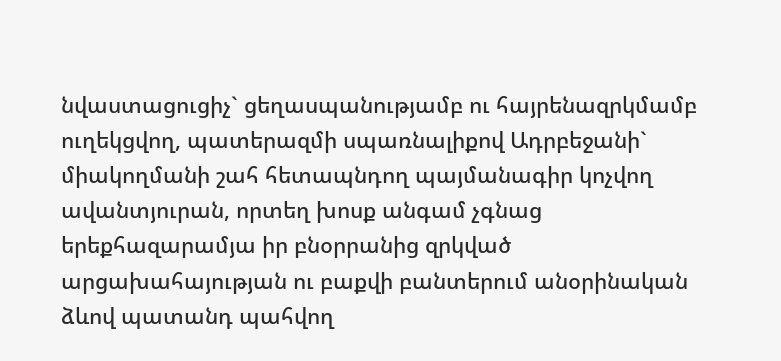նվաստացուցիչ` ցեղասպանությամբ ու հայրենազրկմամբ ուղեկցվող, պատերազմի սպառնալիքով Ադրբեջանի` միակողմանի շահ հետապնդող պայմանագիր կոչվող ավանտյուրան, որտեղ խոսք անգամ չգնաց երեքհազարամյա իր բնօրրանից զրկված արցախահայության ու բաքվի բանտերում անօրինական ձևով պատանդ պահվող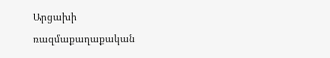Արցախի ռազմաքաղաքական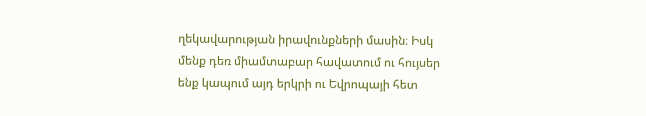ղեկավարության իրավունքների մասին։ Իսկ մենք դեռ միամտաբար հավատում ու հույսեր ենք կապում այդ երկրի ու Եվրոպայի հետ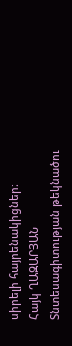սիրելի հայրենակիցներ։
Հայկ ՂԱԶԱՐՅԱՆ
Տնտեսագիտության թեկնածու